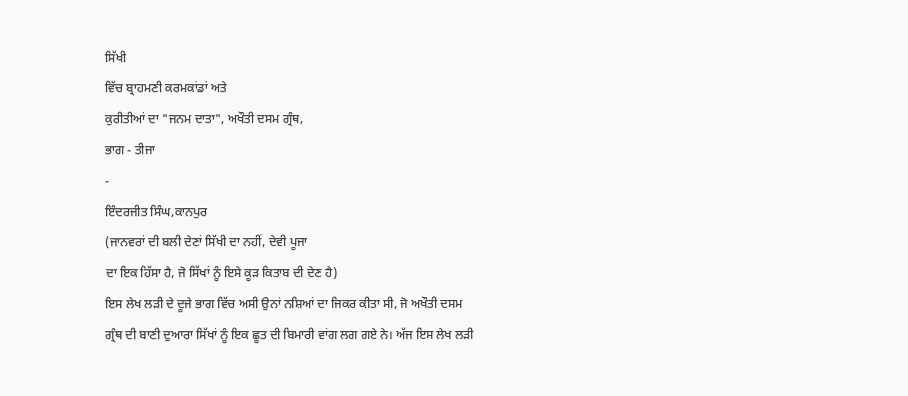ਸਿੱਖੀ
ਵਿੱਚ ਬ੍ਰਾਹਮਣੀ ਕਰਮਕਾਂਡਾਂ ਅਤੇ
ਕੁਰੀਤੀਆਂ ਦਾ "ਜਨਮ ਦਾਤਾ", ਅਖੌਤੀ ਦਸਮ ਗ੍ਰੰਥ,
ਭਾਗ - ਤੀਜਾ
-
ਇੰਦਰਜੀਤ ਸਿੰਘ,ਕਾਨਪੁਰ
(ਜਾਨਵਰਾਂ ਦੀ ਬਲੀ ਦੇਣਾਂ ਸਿੱਖੀ ਦਾ ਨਹੀਂ, ਦੇਵੀ ਪੂਜਾ
ਦਾ ਇਕ ਹਿੱਸਾ ਹੈ, ਜੋ ਸਿੱਖਾਂ ਨੂੰ ਇਸੇ ਕੂੜ ਕਿਤਾਬ ਦੀ ਦੇਣ ਹੈ)
ਇਸ ਲੇਖ ਲੜੀ ਦੇ ਦੂਜੇ ਭਾਗ ਵਿੱਚ ਅਸੀ ਉਨਾਂ ਨਸ਼ਿਆਂ ਦਾ ਜਿਕਰ ਕੀਤਾ ਸੀ, ਜੋ ਅਖੌਤੀ ਦਸਮ
ਗ੍ਰੰਥ ਦੀ ਬਾਣੀ ਦੁਆਰਾ ਸਿੱਖਾਂ ਨੂੰ ਇਕ ਛੂਤ ਦੀ ਬਿਮਾਰੀ ਵਾਂਗ ਲਗ ਗਏ ਨੇ। ਅੱਜ ਇਸ ਲੇਖ ਲੜੀ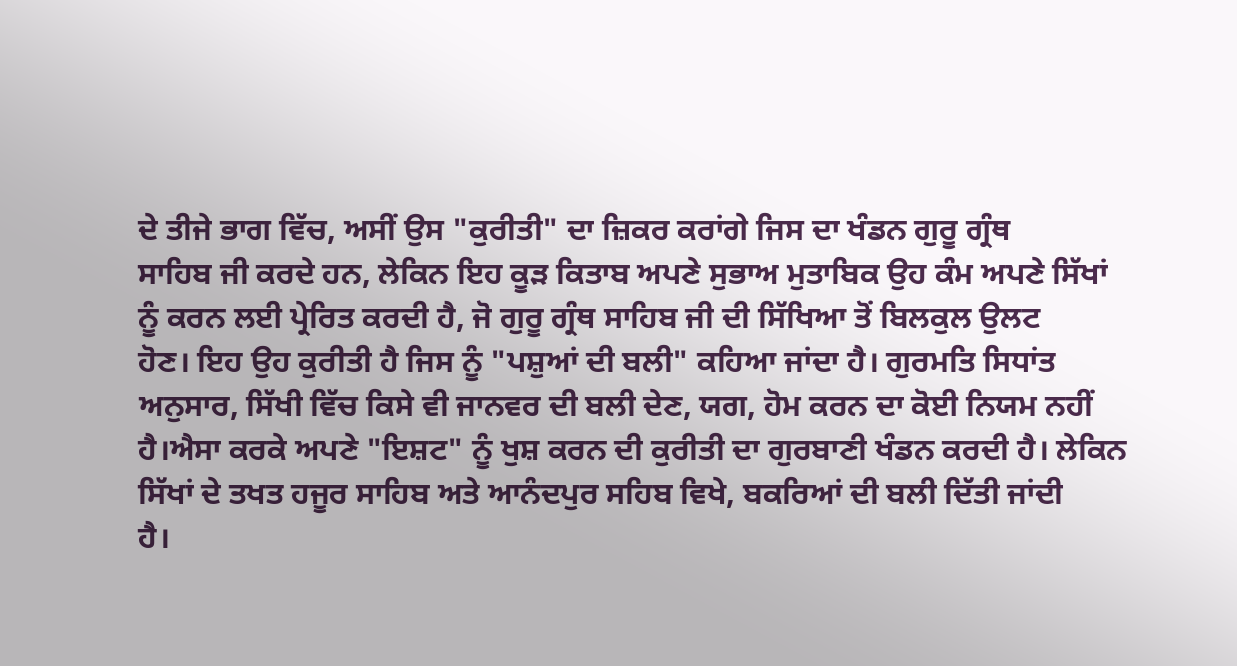ਦੇ ਤੀਜੇ ਭਾਗ ਵਿੱਚ, ਅਸੀਂ ਉਸ "ਕੁਰੀਤੀ" ਦਾ ਜ਼ਿਕਰ ਕਰਾਂਗੇ ਜਿਸ ਦਾ ਖੰਡਨ ਗੁਰੂ ਗ੍ਰੰਥ
ਸਾਹਿਬ ਜੀ ਕਰਦੇ ਹਨ, ਲੇਕਿਨ ਇਹ ਕੂੜ ਕਿਤਾਬ ਅਪਣੇ ਸੁਭਾਅ ਮੁਤਾਬਿਕ ਉਹ ਕੰਮ ਅਪਣੇ ਸਿੱਖਾਂ
ਨੂੰ ਕਰਨ ਲਈ ਪ੍ਰੇਰਿਤ ਕਰਦੀ ਹੈ, ਜੋ ਗੁਰੂ ਗ੍ਰੰਥ ਸਾਹਿਬ ਜੀ ਦੀ ਸਿੱਖਿਆ ਤੋਂ ਬਿਲਕੁਲ ਉਲਟ
ਹੋਣ। ਇਹ ਉਹ ਕੁਰੀਤੀ ਹੈ ਜਿਸ ਨੂੰ "ਪਸ਼ੁਆਂ ਦੀ ਬਲੀ" ਕਹਿਆ ਜਾਂਦਾ ਹੈ। ਗੁਰਮਤਿ ਸਿਧਾਂਤ
ਅਨੁਸਾਰ, ਸਿੱਖੀ ਵਿੱਚ ਕਿਸੇ ਵੀ ਜਾਨਵਰ ਦੀ ਬਲੀ ਦੇਣ, ਯਗ, ਹੋਮ ਕਰਨ ਦਾ ਕੋਈ ਨਿਯਮ ਨਹੀਂ
ਹੈ।ਐਸਾ ਕਰਕੇ ਅਪਣੇ "ਇਸ਼ਟ" ਨੂੰ ਖੁਸ਼ ਕਰਨ ਦੀ ਕੁਰੀਤੀ ਦਾ ਗੁਰਬਾਣੀ ਖੰਡਨ ਕਰਦੀ ਹੈ। ਲੇਕਿਨ
ਸਿੱਖਾਂ ਦੇ ਤਖਤ ਹਜੂਰ ਸਾਹਿਬ ਅਤੇ ਆਨੰਦਪੁਰ ਸਹਿਬ ਵਿਖੇ, ਬਕਰਿਆਂ ਦੀ ਬਲੀ ਦਿੱਤੀ ਜਾਂਦੀ
ਹੈ।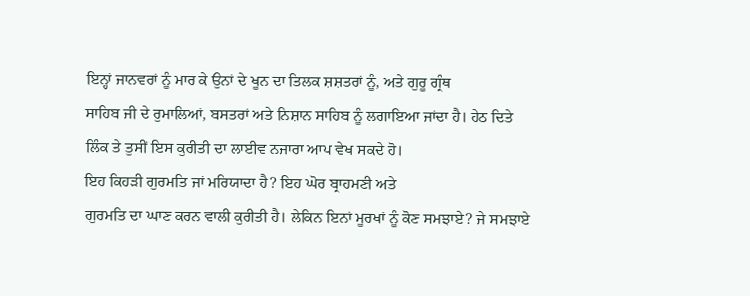ਇਨ੍ਹਾਂ ਜਾਨਵਰਾਂ ਨੂੰ ਮਾਰ ਕੇ ਉਨਾਂ ਦੇ ਖੂਨ ਦਾ ਤਿਲਕ ਸ਼ਸ਼ਤਰਾਂ ਨੂੰ, ਅਤੇ ਗੁਰੂ ਗ੍ਰੰਥ
ਸਾਹਿਬ ਜੀ ਦੇ ਰੁਮਾਲਿਆਂ, ਬਸਤਰਾਂ ਅਤੇ ਨਿਸ਼ਾਨ ਸਾਹਿਬ ਨੂੰ ਲਗਾਇਆ ਜਾਂਦਾ ਹੈ। ਹੇਠ ਦਿਤੇ
ਲਿੰਕ ਤੇ ਤੁਸੀਂ ਇਸ ਕੁਰੀਤੀ ਦਾ ਲਾਈਵ ਨਜਾਰਾ ਆਪ ਵੇਖ ਸਕਦੇ ਹੋ।
ਇਹ ਕਿਹੜੀ ਗੁਰਮਤਿ ਜਾਂ ਮਰਿਯਾਦਾ ਹੈ? ਇਹ ਘੋਰ ਬ੍ਰਾਹਮਣੀ ਅਤੇ
ਗੁਰਮਤਿ ਦਾ ਘਾਣ ਕਰਨ ਵਾਲੀ ਕੁਰੀਤੀ ਹੈ। ਲੇਕਿਨ ਇਨਾਂ ਮੂਰਖਾਂ ਨੂੰ ਕੋਣ ਸਮਝਾਏ? ਜੇ ਸਮਝਾਏ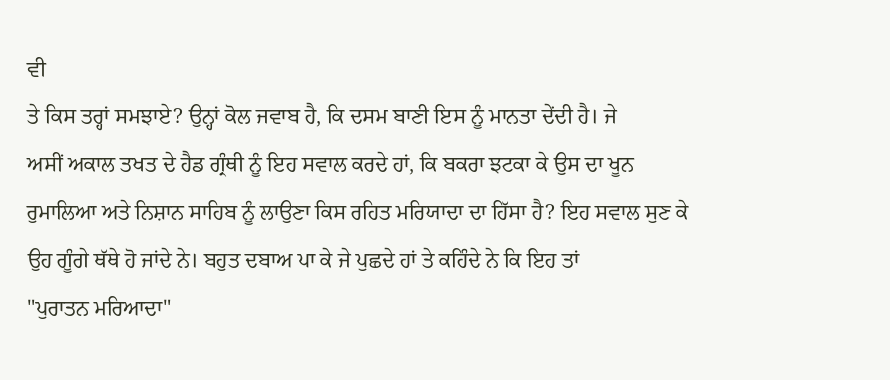ਵੀ
ਤੇ ਕਿਸ ਤਰ੍ਹਾਂ ਸਮਝਾਏ? ਉਨ੍ਹਾਂ ਕੋਲ ਜਵਾਬ ਹੈ, ਕਿ ਦਸਮ ਬਾਣੀ ਇਸ ਨੂੰ ਮਾਨਤਾ ਦੇਂਦੀ ਹੈ। ਜੇ
ਅਸੀਂ ਅਕਾਲ ਤਖਤ ਦੇ ਹੈਡ ਗ੍ਰੰਥੀ ਨੂੰ ਇਹ ਸਵਾਲ ਕਰਦੇ ਹਾਂ, ਕਿ ਬਕਰਾ ਝਟਕਾ ਕੇ ਉਸ ਦਾ ਖੂਨ
ਰੁਮਾਲਿਆ ਅਤੇ ਨਿਸ਼ਾਨ ਸਾਹਿਬ ਨੂੰ ਲਾਉਣਾ ਕਿਸ ਰਹਿਤ ਮਰਿਯਾਦਾ ਦਾ ਹਿੱਸਾ ਹੈ? ਇਹ ਸਵਾਲ ਸੁਣ ਕੇ
ਉਹ ਗੂੰਗੇ ਥੱਥੇ ਹੋ ਜਾਂਦੇ ਨੇ। ਬਹੁਤ ਦਬਾਅ ਪਾ ਕੇ ਜੇ ਪੁਛਦੇ ਹਾਂ ਤੇ ਕਹਿੰਦੇ ਨੇ ਕਿ ਇਹ ਤਾਂ
"ਪੁਰਾਤਨ ਮਰਿਆਦਾ"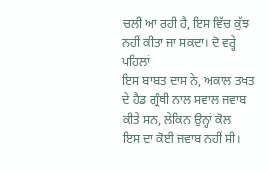ਚਲੀ ਆ ਰਹੀ ਹੈ, ਇਸ ਵਿੱਚ ਕੁੱਝ ਨਹੀਂ ਕੀਤਾ ਜਾ ਸਕਦਾ। ਦੋ ਵਰ੍ਹੇ ਪਹਿਲਾਂ
ਇਸ ਬਾਬਤ ਦਾਸ ਨੇ, ਅਕਾਲ ਤਖਤ ਦੇ ਹੈਡ ਗ੍ਰੰਥੀ ਨਾਲ ਸਵਾਲ ਜਵਾਬ ਕੀਤੇ ਸਨ, ਲੇਕਿਨ ਉਨ੍ਹਾਂ ਕੋਲ
ਇਸ ਦਾ ਕੋਈ ਜਵਾਬ ਨਹੀਂ ਸੀ।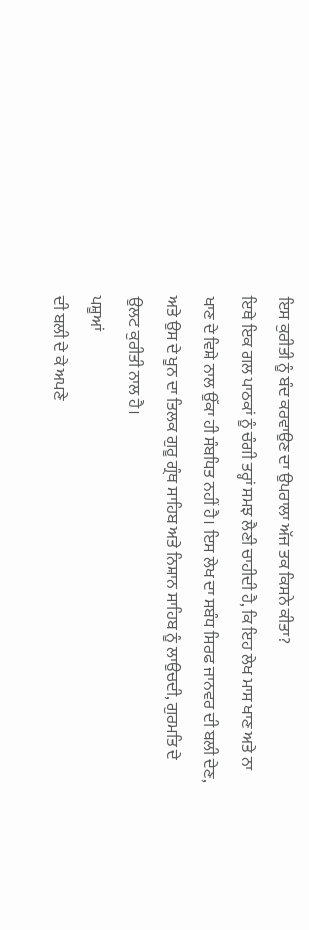ਇਸ ਕੁਰੀਤੀ ਨੂੰ ਬੰਦ ਕਰਵਾਉਣ ਦਾ ਉਪਰਾਲਾ ਅੱਜ ਤਕ ਕਿਸਨੇ ਕੀਤਾ?
ਇਥੇ ਇਕ ਗਲ ਪਾਠਕਾਂ ਨੂੰ ਚੰਗੀ ਤਰ੍ਹਾਂ ਸਮਝ ਲੈਣੀ ਚਾਹੀਦੀ ਹੈ, ਕਿ ਇਹ ਲੇਖ ਮਾਸ ਖਾਣ ਅਤੇ ਨਾ
ਖਾਣ ਦੇ ਵਿਸ਼ੇ ਨਾਲ ਉੱਕਾ ਹੀ ਸੰਬਧਿਤ ਨਹੀਂ ਹੈ। ਇਸ ਲੇਖ ਦਾ ਸਬੰਧ ਸਿਰਫ ਜਾਨਵਰ ਦੀ ਬਲੀ ਦੇਣ,
ਅਤੇ ਉਸ ਦੇ ਖੂਨ ਦਾ ਤਿਲਕ ਗੁਰੂ ਗ੍ਰੰਥ ਸਾਹਿਬ ਅਤੇ ਨਿਸ਼ਾਨ ਸਾਹਿਬ ਨੂੰ ਲਾਉਚਦੀ, ਗੁਰਮਤਿ ਦੇ
ਉਲਟ ਕੁਰੀਤੀ ਨਾਲ ਹੈ।
ਪਸ਼ੂਆਂ
ਦੀ ਬਲੀ ਦੇ ਕੇ ਅਪਣੇ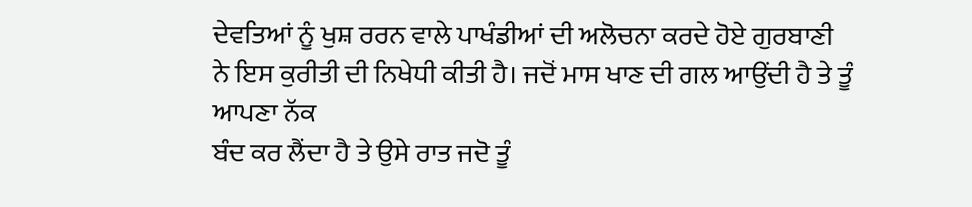ਦੇਵਤਿਆਂ ਨੂੰ ਖੁਸ਼ ਰਰਨ ਵਾਲੇ ਪਾਖੰਡੀਆਂ ਦੀ ਅਲੋਚਨਾ ਕਰਦੇ ਹੋਏ ਗੁਰਬਾਣੀ
ਨੇ ਇਸ ਕੁਰੀਤੀ ਦੀ ਨਿਖੇਧੀ ਕੀਤੀ ਹੈ। ਜਦੋਂ ਮਾਸ ਖਾਣ ਦੀ ਗਲ ਆਉਂਦੀ ਹੈ ਤੇ ਤੂੰ
ਆਪਣਾ ਨੱਕ
ਬੰਦ ਕਰ ਲੈਂਦਾ ਹੈ ਤੇ ਉਸੇ ਰਾਤ ਜਦੋ ਤੂੰ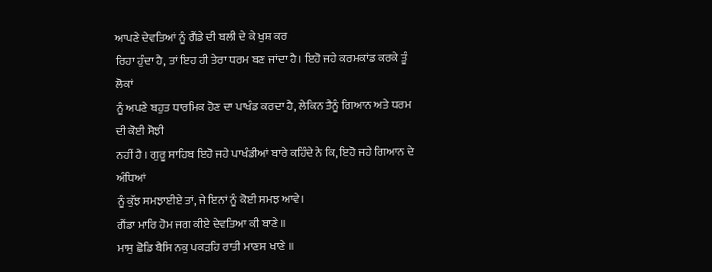ਆਪਣੇ ਦੇਵਤਿਆਂ ਨੂੰ ਗੈਂਡੇ ਦੀ ਬਲੀ ਦੇ ਕੇ ਖੁਸ਼ ਕਰ
ਰਿਹਾ ਹੁੰਦਾ ਹੈ, ਤਾਂ ਇਹ ਹੀ ਤੇਰਾ ਧਰਮ ਬਣ ਜਾਂਦਾ ਹੈ। ਇਹੋ ਜਹੇ ਕਰਮਕਾਂਡ ਕਰਕੇ ਤੂੰ ਲੋਕਾਂ
ਨੂੰ ਅਪਣੇ ਬਹੁਤ ਧਾਰਮਿਕ ਹੋਣ ਦਾ ਪਾਖੰਡ ਕਰਦਾ ਹੈ, ਲੇਕਿਨ ਤੈਨੂੰ ਗਿਆਨ ਅਤੇ ਧਰਮ ਦੀ ਕੋਈ ਸੋਝੀ
ਨਹੀਂ ਹੈ । ਗੁਰੂ ਸਾਹਿਬ ਇਹੋ ਜਹੇ ਪਾਖੰਡੀਆਂ ਬਾਰੇ ਕਹਿੰਦੇ ਨੇ ਕਿ, ਇਹੋ ਜਹੇ ਗਿਆਨ ਦੇ ਅੰਧਿਆਂ
ਨੂੰ ਕੁੱਝ ਸਮਝਾਈਏ ਤਾਂ, ਜੇ ਇਨਾਂ ਨੂੰ ਕੋਈ ਸਮਝ ਆਵੇ।
ਗੈਂਡਾ ਮਾਰਿ ਹੋਮ ਜਗ ਕੀਏ ਦੇਵਤਿਆ ਕੀ ਬਾਣੇ ॥
ਮਾਸੁ ਛੋਡਿ ਬੈਸਿ ਨਕੁ ਪਕੜਹਿ ਰਾਤੀ ਮਾਣਸ ਖਾਣੇ ॥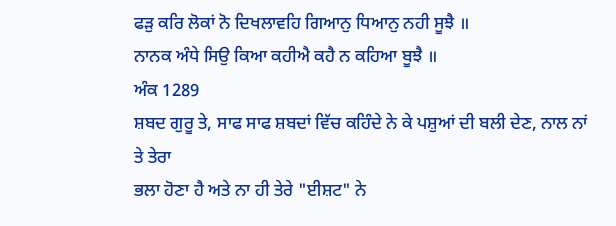ਫੜੁ ਕਰਿ ਲੋਕਾਂ ਨੋ ਦਿਖਲਾਵਹਿ ਗਿਆਨੁ ਧਿਆਨੁ ਨਹੀ ਸੂਝੈ ॥
ਨਾਨਕ ਅੰਧੇ ਸਿਉ ਕਿਆ ਕਹੀਐ ਕਹੈ ਨ ਕਹਿਆ ਬੂਝੈ ॥
ਅੰਕ 1289
ਸ਼ਬਦ ਗੁਰੂ ਤੇ, ਸਾਫ ਸਾਫ ਸ਼ਬਦਾਂ ਵਿੱਚ ਕਹਿੰਦੇ ਨੇ ਕੇ ਪਸ਼ੁਆਂ ਦੀ ਬਲੀ ਦੇਣ, ਨਾਲ ਨਾਂ ਤੇ ਤੇਰਾ
ਭਲਾ ਹੋਣਾ ਹੈ ਅਤੇ ਨਾ ਹੀ ਤੇਰੇ "ਈਸ਼ਟ" ਨੇ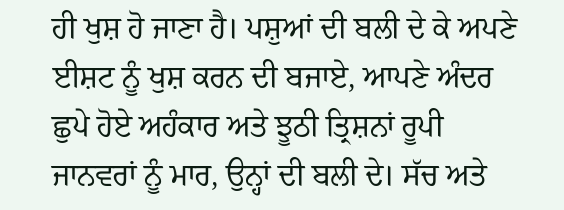ਹੀ ਖੁਸ਼ ਹੋ ਜਾਣਾ ਹੈ। ਪਸ਼ੁਆਂ ਦੀ ਬਲੀ ਦੇ ਕੇ ਅਪਣੇ
ਈਸ਼ਟ ਨੂੰ ਖੁਸ਼ ਕਰਨ ਦੀ ਬਜਾਏ, ਆਪਣੇ ਅੰਦਰ ਛੁਪੇ ਹੋਏ ਅਹੰਕਾਰ ਅਤੇ ਝੂਠੀ ਤ੍ਰਿਸ਼ਨਾਂ ਰੂਪੀ
ਜਾਨਵਰਾਂ ਨੂੰ ਮਾਰ, ਉਨ੍ਹਾਂ ਦੀ ਬਲੀ ਦੇ। ਸੱਚ ਅਤੇ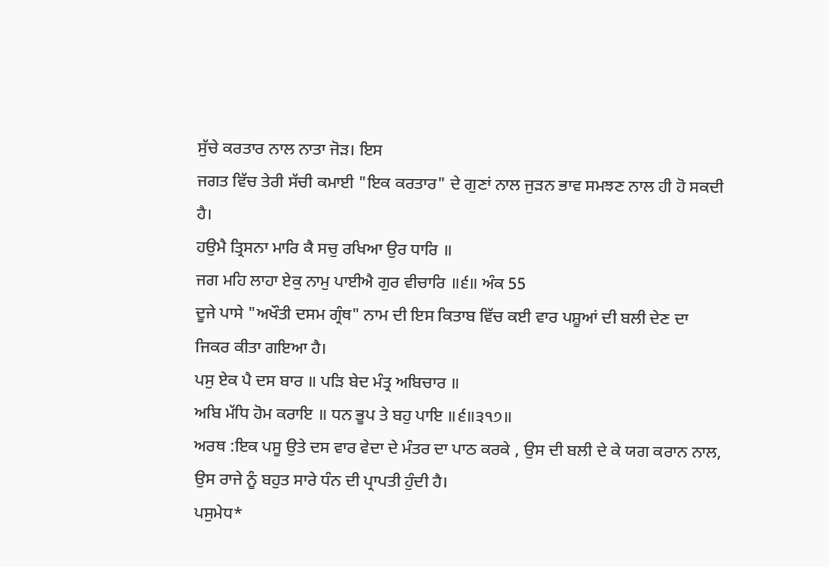ਸੁੱਚੇ ਕਰਤਾਰ ਨਾਲ ਨਾਤਾ ਜੋੜ। ਇਸ
ਜਗਤ ਵਿੱਚ ਤੇਰੀ ਸੱਚੀ ਕਮਾਈ "ਇਕ ਕਰਤਾਰ" ਦੇ ਗੁਣਾਂ ਨਾਲ ਜੁੜਨ ਭਾਵ ਸਮਝਣ ਨਾਲ ਹੀ ਹੋ ਸਕਦੀ
ਹੈ।
ਹਉਮੈ ਤ੍ਰਿਸਨਾ ਮਾਰਿ ਕੈ ਸਚੁ ਰਖਿਆ ਉਰ ਧਾਰਿ ॥
ਜਗ ਮਹਿ ਲਾਹਾ ਏਕੁ ਨਾਮੁ ਪਾਈਐ ਗੁਰ ਵੀਚਾਰਿ ॥੬॥ ਅੰਕ 55
ਦੂਜੇ ਪਾਸੇ "ਅਖੌਤੀ ਦਸਮ ਗ੍ਰੰਥ" ਨਾਮ ਦੀ ਇਸ ਕਿਤਾਬ ਵਿੱਚ ਕਈ ਵਾਰ ਪਸ਼ੂਆਂ ਦੀ ਬਲੀ ਦੇਣ ਦਾ
ਜਿਕਰ ਕੀਤਾ ਗਇਆ ਹੈ।
ਪਸੁ ਏਕ ਪੈ ਦਸ ਬਾਰ ॥ ਪੜਿ ਬੇਦ ਮੰਤ੍ਰ ਅਬਿਚਾਰ ॥
ਅਬਿ ਮੱਧਿ ਹੋਮ ਕਰਾਇ ॥ ਧਨ ਭੂਪ ਤੇ ਬਹੁ ਪਾਇ ॥੬॥੩੧੭॥
ਅਰਥ :ਇਕ ਪਸੂ ਉਤੇ ਦਸ ਵਾਰ ਵੇਦਾ ਦੇ ਮੰਤਰ ਦਾ ਪਾਠ ਕਰਕੇ , ਉਸ ਦੀ ਬਲੀ ਦੇ ਕੇ ਯਗ ਕਰਾਨ ਨਾਲ,
ਉਸ ਰਾਜੇ ਨੂੰ ਬਹੁਤ ਸਾਰੇ ਧੰਨ ਦੀ ਪ੍ਰਾਪਤੀ ਹੁੰਦੀ ਹੈ।
ਪਸੁਮੇਧ*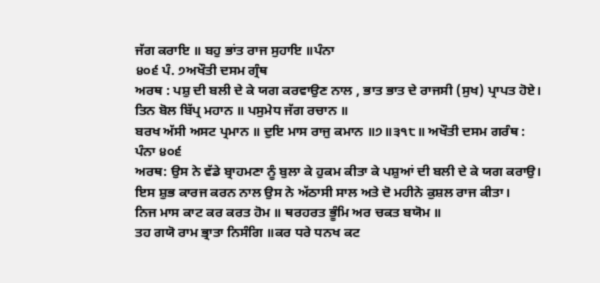ਜੱਗ ਕਰਾਇ ॥ ਬਹੁ ਭਾਂਤ ਰਾਜ ਸੁਹਾਇ ॥ਪੰਨਾ
੪੦੬ ਪੰ. ੭ਅਖੌਤੀ ਦਸਮ ਗ੍ਰੰਥ
ਅਰਥ : ਪਸ਼ੁ ਦੀ ਬਲੀ ਦੇ ਕੇ ਯਗ ਕਰਵਾਉਣ ਨਾਲ , ਭਾਤ ਭਾਤ ਦੇ ਰਾਜਸੀ (ਸੁਖ) ਪ੍ਰਾਪਤ ਹੋਏ।
ਤਿਨ ਬੋਲ ਬਿੱਪ੍ਰ ਮਹਾਨ ॥ ਪਸੁਮੇਧ ਜੱਗ ਰਚਾਨ ॥
ਬਰਖ ਅੱਸੀ ਅਸਟ ਪ੍ਰਮਾਨ ॥ ਦੁਇ ਮਾਸ ਰਾਜੁ ਕਮਾਨ ॥੭॥੩੧੮॥ ਅਖੌਤੀ ਦਸਮ ਗਰੰਥ :
ਪੰਨਾ ੪੦੬
ਅਰਥ: ਉਸ ਨੇ ਵੱਡੇ ਬ੍ਰਾਹਮਣਾ ਨੂੰ ਬੁਲਾ ਕੇ ਹੁਕਮ ਕੀਤਾ ਕੇ ਪਸ਼ੁਆਂ ਦੀ ਬਲੀ ਦੇ ਕੇ ਯਗ ਕਰਾਉ।
ਇਸ ਸ਼ੁਭ ਕਾਰਜ ਕਰਨ ਨਾਲ ਉਸ ਨੇ ਅੱਠਾਸੀ ਸਾਲ ਅਤੇ ਦੋ ਮਹੀਨੇ ਕੁਸ਼ਲ ਰਾਜ ਕੀਤਾ।
ਨਿਜ ਮਾਸ ਕਾਟ ਕਰ ਕਰਤ ਹੋਮ ॥ ਥਰਹਰਤ ਭੂੰਮਿ ਅਰ ਚਕਤ ਬਯੋਮ ॥
ਤਹ ਗਯੋ ਰਾਮ ਭ੍ਰਾਤਾ ਨਿਸੰਗਿ ॥ਕਰ ਧਰੇ ਧਨਖ ਕਟ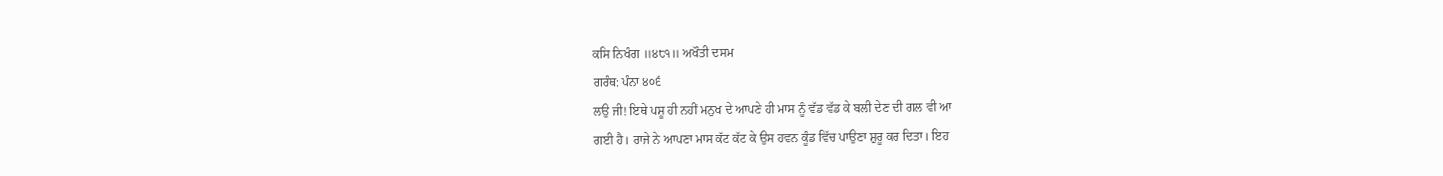ਕਸਿ ਨਿਖੰਗ ॥੪੮੧॥ ਅਖੌਤੀ ਦਸਮ
ਗਰੰਥ: ਪੰਨਾ ੪੦੬
ਲਉ ਜੀ! ਇਥੇ ਪਸ਼ੂ ਹੀ ਨਹੀਂ ਮਨੁਖ ਦੇ ਆਪਣੇ ਹੀ ਮਾਸ ਨੂੰ ਵੱਡ ਵੱਡ ਕੇ ਬਲੀ ਦੇਣ ਦੀ ਗਲ ਵੀ ਆ
ਗਈ ਹੈ। ਰਾਜੇ ਨੇ ਆਪਣਾ ਮਾਸ ਕੱਟ ਕੱਟ ਕੇ ਉਸ ਹਵਨ ਕੂੰਡ ਵਿੱਚ ਪਾਉਣਾ ਸ਼ੁਰੂ ਕਰ ਦਿਤਾ। ਇਹ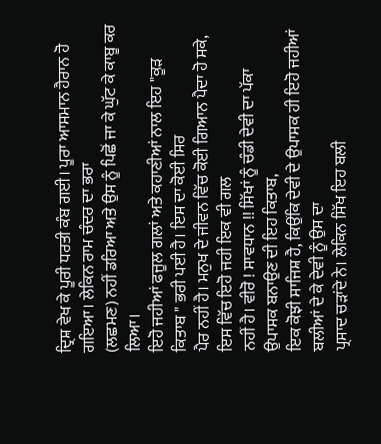ਦ੍ਰਿਸ਼ ਵੇਖ ਕੇ ਪੂਰੀ ਧਰਤੀ ਕੰਬ ਗਈ। ਪੂਰਾ ਆਸਮਾਨ ਹੈਰਾਨ ਹੋ ਗਇਆ। ਲੇਕਿਨ ਰਾਮ ਚੰਦਰ ਦਾ ਭਰਾ
(ਲਛਮਣ) ਨਹੀਂ ਡਰਿਆ ਅਤੇ ਉਸ ਨੂੰ ਪਿਛੋਂ ਜਾ ਕੇ ਘੁੱਟ ਕੇ ਕਾਬੂ ਕਰ ਲਿਆ।
ਇਹੋ ਜਹੀਆਂ ਫਜੂਲ ਗਲਾਂ ਅਤੇ ਕਹਾਣੀਆਂ ਨਾਲ ਇਹ "ਕੂੜ ਕਿਤਾਬ " ਭਰੀ ਪਈ ਹੈ। ਇਸ ਦਾ ਕੋਈ ਸਿਰ
ਪੈਰ ਨਹੀਂ ਹੈ। ਮਨੁਖ ਦੇ ਜੀਵਨ ਵਿੱਚ ਕੋਈ ਗਿਆਨ ਪੈਦਾ ਹੋ ਸਕੇ, ਇਸ ਵਿੱਚ ਇਹੋ ਜਹੀ ਇਕ ਵੀ ਗਲ
ਨਹੀਂ ਹੈ। ਵੀਰੋ ! ਸਾਵਧਾਨ !! ਸਿੱਖਾਂ ਨੂੰ ਚੰਡੀ ਦੇਵੀ ਦਾ ਪੱਕਾ ਉਪਾਸਕ ਬਨਾਉਣ ਦੀ ਇਹ ਕਿਤਾਬ,
ਇਕ ਕੋਝੀ ਸਾਜਿਸ਼ ਹੈ, ਕਿਉਂਕਿ ਦੇਵੀ ਦੇ ਉਪਾਸਕ ਹੀ ਇਹੋ ਜਹੀਆਂ ਬਲੀਆਂ ਦੇ ਕੇ ਦੇਵੀ ਨੂੰ ਉਸ ਦਾ
ਪ੍ਰਸਾਦ ਚੜਾਂਦੇ ਨੇ। ਲੇਕਿਨ ਸਿੱਖ ਇਹ ਬਲੀ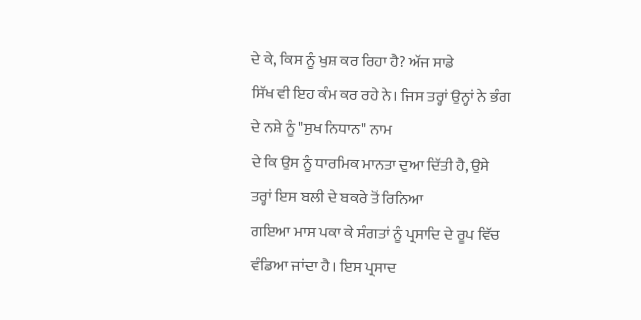ਦੇ ਕੇ, ਕਿਸ ਨੂੰ ਖੁਸ਼ ਕਰ ਰਿਹਾ ਹੈ? ਅੱਜ ਸਾਡੇ
ਸਿੱਖ ਵੀ ਇਹ ਕੰਮ ਕਰ ਰਹੇ ਨੇ। ਜਿਸ ਤਰ੍ਹਾਂ ਉਨ੍ਹਾਂ ਨੇ ਭੰਗ ਦੇ ਨਸ਼ੇ ਨੂੰ "ਸੁਖ ਨਿਧਾਨ" ਨਾਮ
ਦੇ ਕਿ ਉਸ ਨੂੰ ਧਾਰਮਿਕ ਮਾਨਤਾ ਦੁਆ ਦਿੱਤੀ ਹੈ, ਉਸੇ ਤਰ੍ਹਾਂ ਇਸ ਬਲੀ ਦੇ ਬਕਰੇ ਤੋਂ ਰਿਨਿਆ
ਗਇਆ ਮਾਸ ਪਕਾ ਕੇ ਸੰਗਤਾਂ ਨੂੰ ਪ੍ਰਸਾਦਿ ਦੇ ਰੂਪ ਵਿੱਚ ਵੰਡਿਆ ਜਾਂਦਾ ਹੈ। ਇਸ ਪ੍ਰਸਾਦ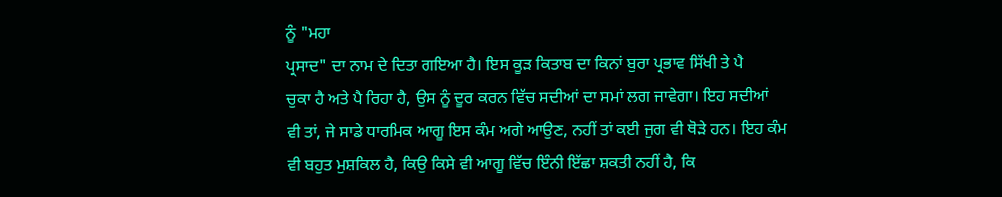ਨੂੰ "ਮਹਾ
ਪ੍ਰਸਾਦ" ਦਾ ਨਾਮ ਦੇ ਦਿਤਾ ਗਇਆ ਹੈ। ਇਸ ਕੂੜ ਕਿਤਾਬ ਦਾ ਕਿਨਾਂ ਬੁਰਾ ਪ੍ਰਭਾਵ ਸਿੱਖੀ ਤੇ ਪੈ
ਚੁਕਾ ਹੈ ਅਤੇ ਪੈ ਰਿਹਾ ਹੈ, ਉਸ ਨੂੰ ਦੂਰ ਕਰਨ ਵਿੱਚ ਸਦੀਆਂ ਦਾ ਸਮਾਂ ਲਗ ਜਾਵੇਗਾ। ਇਹ ਸਦੀਆਂ
ਵੀ ਤਾਂ, ਜੇ ਸਾਡੇ ਧਾਰਮਿਕ ਆਗੂ ਇਸ ਕੰਮ ਅਗੇ ਆਉਣ, ਨਹੀਂ ਤਾਂ ਕਈ ਜੁਗ ਵੀ ਥੋੜੇ ਹਨ। ਇਹ ਕੰਮ
ਵੀ ਬਹੁਤ ਮੁਸ਼ਕਿਲ ਹੈ, ਕਿਉ ਕਿਸੇ ਵੀ ਆਗੂ ਵਿੱਚ ਇੰਨੀ ਇੱਛਾ ਸ਼ਕਤੀ ਨਹੀਂ ਹੈ, ਕਿ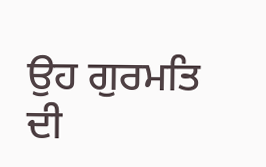ਉਹ ਗੁਰਮਤਿ
ਦੀ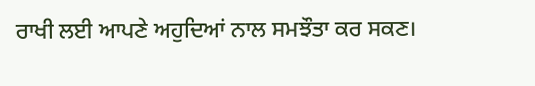ਰਾਖੀ ਲਈ ਆਪਣੇ ਅਹੁਦਿਆਂ ਨਾਲ ਸਮਝੌਤਾ ਕਰ ਸਕਣ।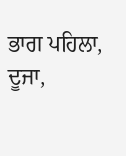ਭਾਗ ਪਹਿਲਾ,
ਦੂਜਾ,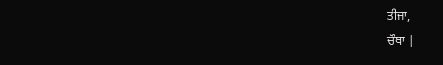ਤੀਜਾ,
ਚੌਥਾ |